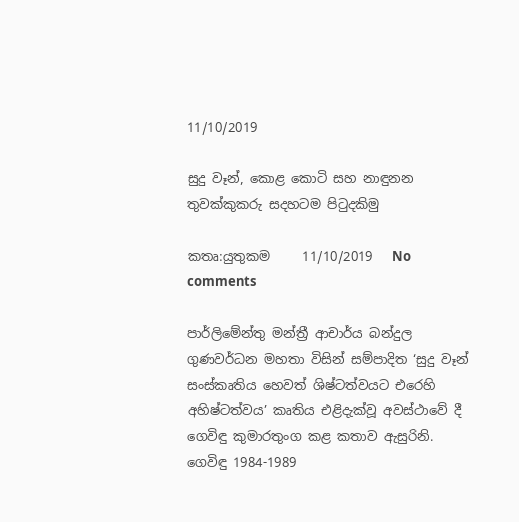11/10/2019

සුදු වෑන්, කොළ කොටි සහ නාඳුනන තුවක්කුකරු සදහටම පිටුදකිමු

කතෘ:යුතුකම     11/10/2019   No comments

පාර්ලිමේන්තු මන්ත්‍රී ආචාර්ය බන්දුල ගුණවර්ධන මහතා විසින් සම්පාදිත ‘සුදු වෑන් සංස්කෘතිය හෙවත් ශිෂ්ටත්වයට එරෙහි අහිෂ්ටත්වය’ කෘතිය එළිදැක්වූ අවස්ථාවේ දී ගෙවිඳු කුමාරතුංග කළ කතාව ඇසුරිනි. ගෙවිඳු 1984-1989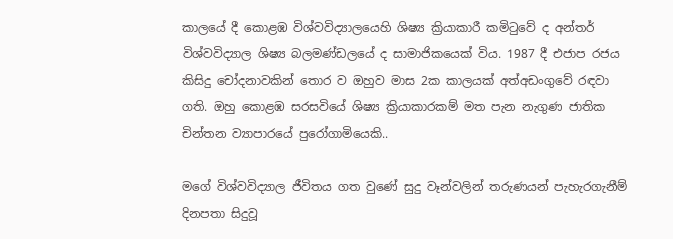කාලයේ දී කොළඹ විශ්වවිද්‍යාලයෙහි ශිෂ්‍ය ක්‍රියාකාරී කමිටුවේ ද අන්තර් විශ්වවිද්‍යාල ශිෂ්‍ය බලමණ්ඩලයේ ද සාමාජිකයෙක් විය. 1987 දී එජාප රජය කිසිදු චෝදනාවකින් තොර ව ඔහුව මාස 2ක කාලයක් අත්අඩංගුවේ රඳවා ගති. ඔහු කොළඹ සරසවියේ ශිෂ්‍ය ක්‍රියාකාරකම් මත පැන නැගුණ ජාතික චින්තන ව්‍යාපාරයේ පුරෝගාමියෙකි..

මගේ විශ්වවිද්‍යාල ජීවිතය ගත වුණේ සුදු වෑන්වලින් තරුණයන් පැහැරගැනීම් දිනපතා සිදුවූ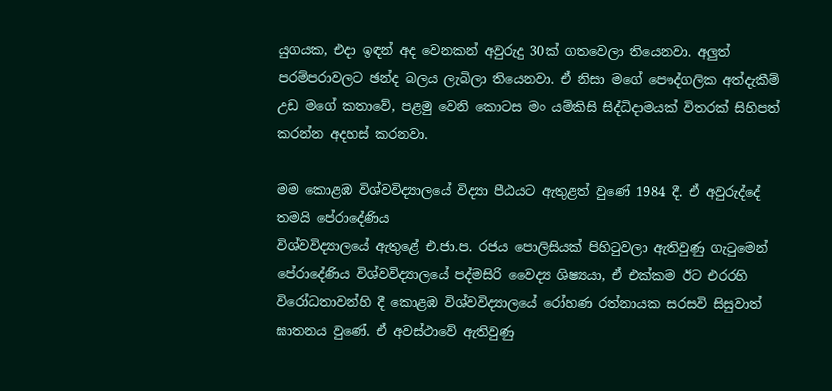යුගයක, එදා ඉඳන් අද වෙනකන් අවුරුදු 30ක් ගතවෙලා තියෙනවා. අලුත් පරම්පරාවලට ඡන්ද බලය ලැබිලා තියෙනවා. ඒ නිසා මගේ පෞද්ගලික අත්දැකීම් උඩ මගේ කතාවේ, පළමු වෙනි කොටස මං යම්කිසි සිද්ධිදාමයක් විතරක් සිහිපත් කරන්න අදහස් කරනවා.

මම කොළඹ විශ්වවිද්‍යාලයේ විද්‍යා පීඨයට ඇතුළත් වුණේ 1984 දී. ඒ අවුරුද්දේ තමයි පේරාදේණිය
විශ්වවිද්‍යාලයේ ඇතුළේ එ.ජා.ප. රජය පොලිසියක් පිහිටුවලා ඇතිවුණු ගැටුමෙන් පේරාදේණිය විශ්වවිද්‍යාලයේ පද්මසිරි වෛද්‍ය ශිෂ්‍යයා, ඒ එක්කම ඊට එරරහි විරෝධතාවන්හි දී කොළඹ විශ්වවිද්‍යාලයේ රෝහණ රත්නායක සරසවි සිසුවාත් ඝාතනය වුණේ. ඒ අවස්ථාවේ ඇතිවුණු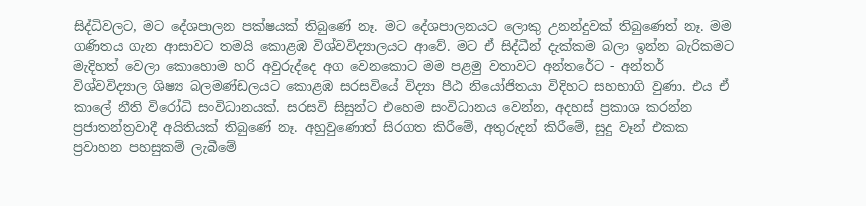සිද්ධිවලට, මට දේශපාලන පක්ෂයක් තිබුණේ නෑ. මට දේශපාලනයට ලොකු උනන්දුවක් තිබුණෙත් නෑ. මම ගණිතය ගැන ආසාවට තමයි කොළඹ විශ්වවිද්‍යාලයට ආවේ. මට ඒ සිද්ධීන් දැක්කම බලා ඉන්න බැරිකමට මැදිහත් වෙලා කොහොම හරි අවුරුද්දෙ අග වෙනකොට මම පළමු වතාවට අන්තරේට - අන්තර් විශ්වවිද්‍යාල ශිෂ්‍ය බලමණ්ඩලයට කොළඹ සරසවියේ විද්‍යා පීඨ නියෝජිතයා විදිහට සහභාගි වුණා. එය ඒ කාලේ නීති විරෝධි සංවිධානයක්. සරසවි සිසුන්ට එහෙම සංවිධානය වෙන්න, අදහස් ප්‍රකාශ කරන්න ප්‍රජාතන්ත්‍රවාදී අයිතියක් තිබුණේ නෑ. අහුවුණොත් සිරගත කිරීමේ, අතුරුදන් කිරීමේ, සුදු වෑන් එකක ප්‍රවාහන පහසුකම් ලැබීමේ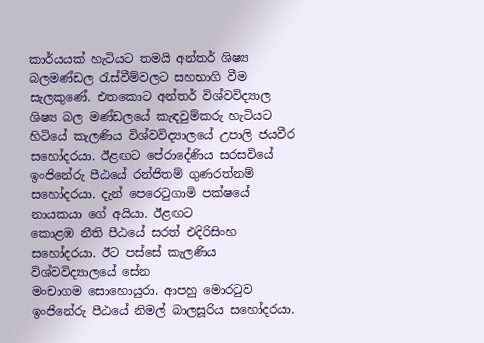කාර්යයක් හැටියට තමයි අන්තර් ශිෂ්‍ය බලමණ්ඩල රැස්වීම්වලට සහභාගි වීම සැලකුණේ. එතකොට අන්තර් විශ්වවිද්‍යාල ශිෂ්‍ය බල මණ්ඩලයේ කැඳවුම්කරු හැටියට හිටියේ කැලණිය විශ්වවිද්‍යාලයේ උපාලි ජයවීර සහෝදරයා. ඊළඟට පේරාදේණිය සරසවියේ ඉංජිනේරු පීඨයේ රන්ජිතම් ගුණරත්නම් සහෝදරයා. දැන් පෙරෙටුගාමි පක්ෂයේ නායකයා ගේ අයියා. ඊළඟට
කොළඹ නීති පීඨයේ සරත් එදිරිසිංහ සහෝදරයා. ඊට පස්සේ කැලණිය විශ්වවිද්‍යාලයේ සේන
මංචාගම සොහොයුරා. ආපහු මොරටුව ඉංජිනේරු පීඨයේ නිමල් බාලසූරිය සහෝදරයා.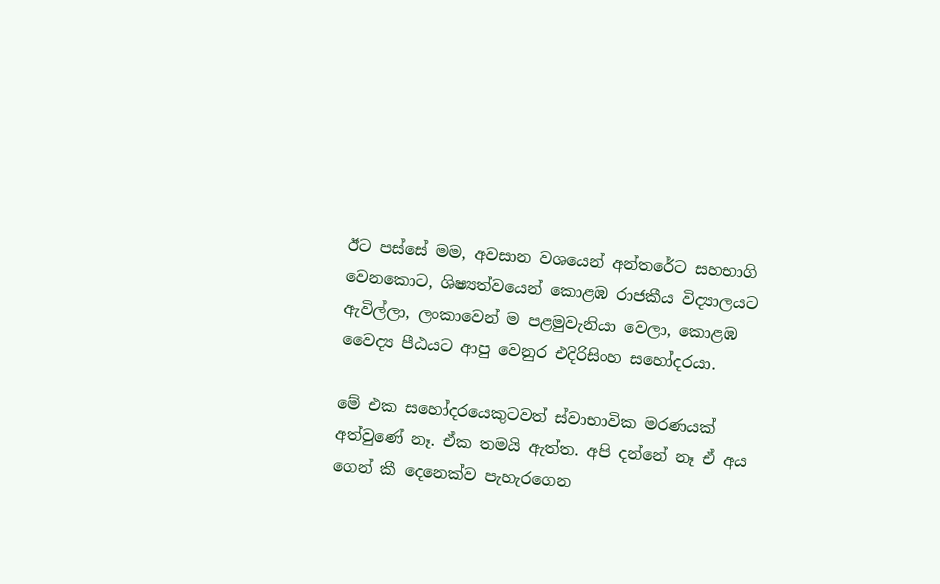ඊට පස්සේ මම, අවසාන වශයෙන් අන්තරේට සහභාගි වෙනකොට, ශිෂ්‍යත්වයෙන් කොළඹ රාජකීය විද්‍යාලයට ඇවිල්ලා, ලංකාවෙන් ම පළමුවැනියා වෙලා, කොළඹ වෛද්‍ය පීඨයට ආපු වෙනුර එදිරිසිංහ සහෝදරයා.

මේ එක සහෝදරයෙකුටවත් ස්වාභාවික මරණයක් අත්වුණේ නෑ. ඒක තමයි ඇත්ත. අපි දන්නේ නෑ ඒ අය ගෙන් කී දෙනෙක්ව පැහැරගෙන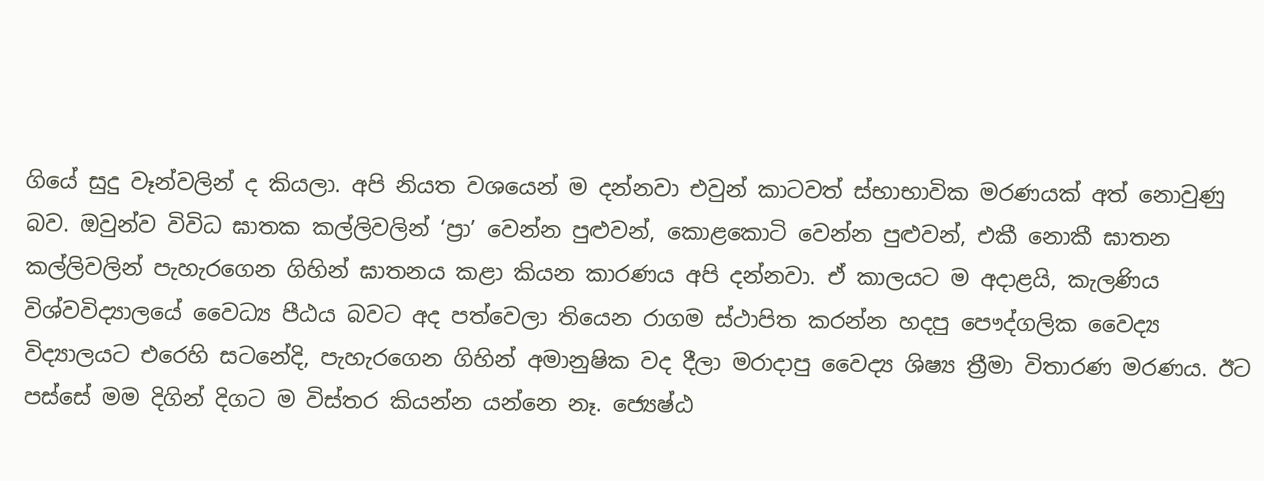ගියේ සුදු වෑන්වලින් ද කියලා. අපි නියත වශයෙන් ම දන්නවා එවුන් කාටවත් ස්භාභාවික මරණයක් අත් නොවුණු බව. ඔවුන්ව විවිධ ඝාතක කල්ලිවලින් ‘ප්‍රා’ වෙන්න පුළුවන්, කොළකොටි වෙන්න පුළුවන්, එකී නොකී ඝාතන කල්ලිවලින් පැහැරගෙන ගිහින් ඝාතනය කළා කියන කාරණය අපි දන්නවා. ඒ කාලයට ම අදාළයි, කැලණිය විශ්වවිද්‍යාලයේ වෛධ්‍ය පීඨය බවට අද පත්වෙලා තියෙන රාගම ස්ථාපිත කරන්න හදපු පෞද්ගලික වෛද්‍ය විද්‍යාලයට එරෙහි සටනේදි, පැහැරගෙන ගිහින් අමානුෂික වද දීලා මරාදාපු වෛද්‍ය ශිෂ්‍ය ත්‍රීමා විතාරණ මරණය. ඊට පස්සේ මම දිගින් දිගට ම විස්තර කියන්න යන්නෙ නෑ. ජ්‍යෙෂ්ඨ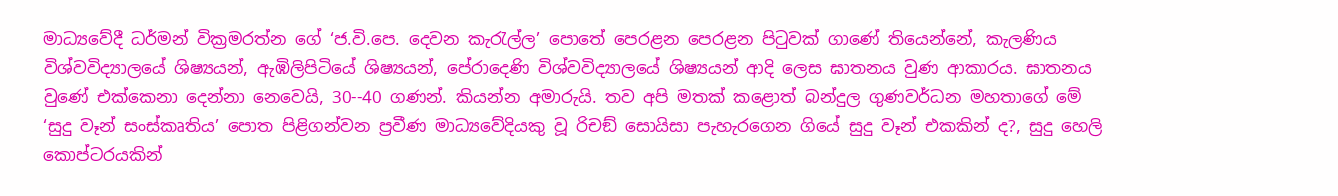මාධ්‍යවේදී ධර්මන් වික්‍රමරත්න ගේ ‘ජ.වි.පෙ. දෙවන කැරැල්ල’ පොතේ පෙරළන පෙරළන පිටුවක් ගාණේ තියෙන්නේ, කැලණිය විශ්වවිද්‍යාලයේ ශිෂ්‍යයන්, ඇඹිලිපිටියේ ශිෂ්‍යයන්, පේරාදෙණි විශ්වවිද්‍යාලයේ ශිෂ්‍යයන් ආදි ලෙස ඝාතනය වුණ ආකාරය. ඝාතනය වුණේ එක්කෙනා දෙන්නා නෙවෙයි, 30--40 ගණන්. කියන්න අමාරුයි. තව අපි මතක් කළොත් බන්දුල ගුණවර්ධන මහතාගේ මේ ‘සුදු වෑන් සංස්කෘතිය’ පොත පිළිගන්වන ප්‍රවීණ මාධ්‍යවේදියකු වූ රිචඞ් සොයිසා පැහැරගෙන ගියේ සුදු වෑන් එකකින් ද?, සුදු හෙලි කොප්ටරයකින්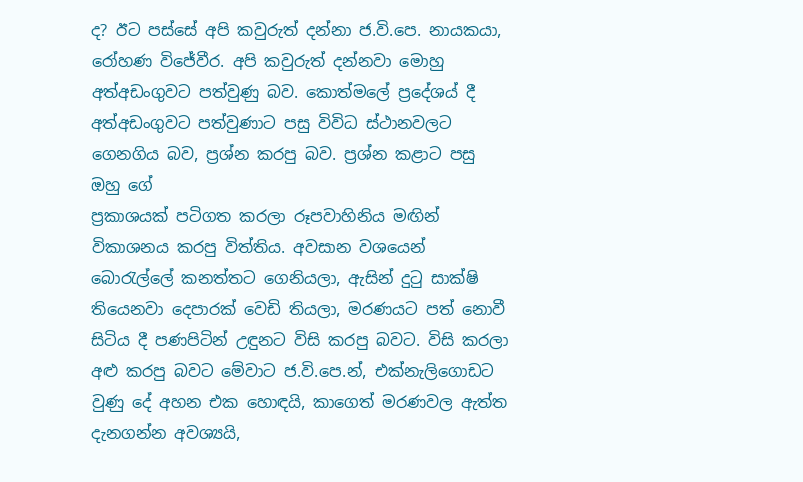ද? ඊට පස්සේ අපි කවුරුත් දන්නා ජ.වි.පෙ. නායකයා, රෝහණ විජේවීර. අපි කවුරුත් දන්නවා මොහු අත්අඩංගුවට පත්වුණු බව. කොත්මලේ ප්‍රදේශය් දී අත්අඩංගුවට පත්වුණාට පසු විවිධ ස්ථානවලට ගෙනගිය බව, ප්‍රශ්න කරපු බව. ප්‍රශ්න කළාට පසු ඔහු ගේ
ප්‍රකාශයක් පටිගත කරලා රූපවාහිනිය මඟින් විකාශනය කරපු විත්තිය. අවසාන වශයෙන් බොරැල්ලේ කනත්තට ගෙනියලා, ඇසින් දුටු සාක්ෂි තියෙනවා දෙපාරක් වෙඩි තියලා, මරණයට පත් නොවී සිටිය දී පණපිටින් උඳුනට විසි කරපු බවට. විසි කරලා අළු කරපු බවට මේවාට ජ.වි.පෙ.න්, එක්නැලිගොඩට වුණු දේ අහන එක හොඳයි, කාගෙත් මරණවල ඇත්ත දැනගන්න අවශ්‍යයි,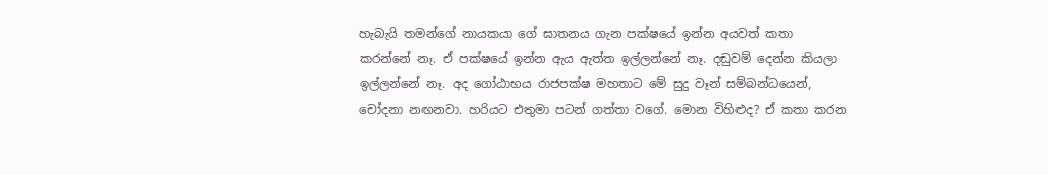හැබැයි තමන්ගේ නායකයා ගේ ඝාතනය ගැන පක්ෂයේ ඉන්න අයවත් කතා කරන්නේ නෑ. ඒ පක්ෂයේ ඉන්න ඇය ඇත්ත ඉල්ලන්නේ නෑ. දඬුවම් දෙන්න කියලා ඉල්ලන්නේ නෑ. අද ගෝඨාභය රාජපක්ෂ මහතාට මේ සුදු වෑන් සම්බන්ධයෙන්, චෝදනා නඟනවා. හරියට එතුමා පටන් ගත්තා වගේ. මොන විහිළුද? ඒ කතා කරන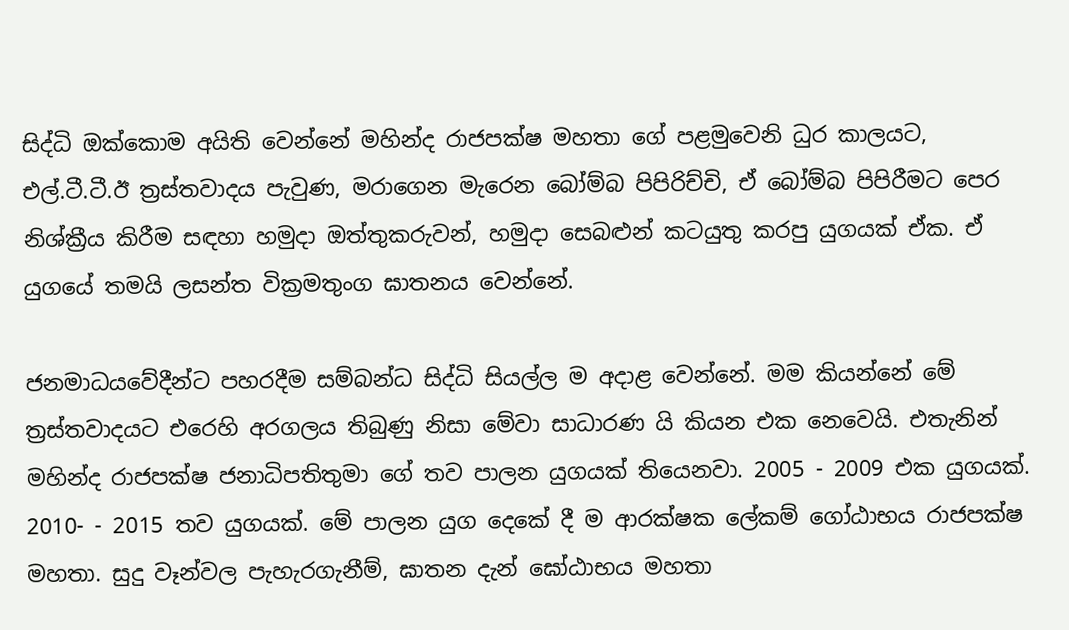සිද්ධි ඔක්කොම අයිති වෙන්නේ මහින්ද රාජපක්ෂ මහතා ගේ පළමුවෙනි ධුර කාලයට, එල්.ටී.ටී.ඊ ත්‍රස්තවාදය පැවුණ, මරාගෙන මැරෙන බෝම්බ පිපිරිච්චි, ඒ බෝම්බ පිපිරීමට පෙර නිශ්ක්‍රීය කිරීම සඳහා හමුදා ඔත්තුකරුවන්, හමුදා සෙබළුන් කටයුතු කරපු යුගයක් ඒක. ඒ යුගයේ තමයි ලසන්ත වික්‍රමතුංග ඝාතනය වෙන්නේ.

ජනමාධයවේදීන්ට පහරදීම සම්බන්ධ සිද්ධි සියල්ල ම අදාළ වෙන්නේ. මම කියන්නේ මේ ත්‍රස්තවාදයට එරෙහි අරගලය තිබුණු නිසා මේවා සාධාරණ යි කියන එක නෙවෙයි. එතැනින්  මහින්ද රාජපක්ෂ ජනාධිපතිතුමා ගේ තව පාලන යුගයක් තියෙනවා. 2005 - 2009 එක යුගයක්. 2010- - 2015 තව යුගයක්. මේ පාලන යුග දෙකේ දී ම ආරක්ෂක ලේකම් ගෝඨාභය රාජපක්ෂ මහතා. සුදු වෑන්වල පැහැරගැනීම්, ඝාතන දැන් ඝෝඨාභය මහතා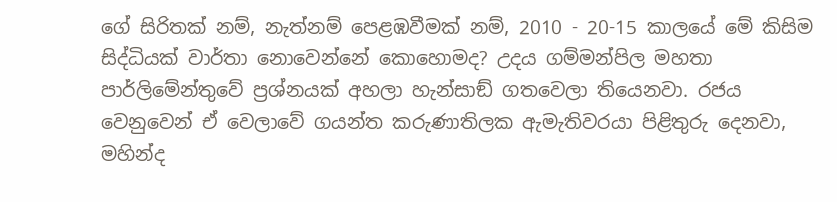ගේ සිරිතක් නම්, නැත්නම් පෙළඹවීමක් නම්, 2010 - 20-15 කාලයේ මේ කිසිම සිද්ධියක් වාර්තා නොවෙන්නේ කොහොමද? උදය ගම්මන්පිල මහතා  පාර්ලිමේන්තුවේ ප්‍රශ්නයක් අහලා හැන්සාඞ් ගතවෙලා තියෙනවා. රජය වෙනුවෙන් ඒ වෙලාවේ ගයන්ත කරුණාතිලක ඇමැතිවරයා පිළිතුරු දෙනවා, මහින්ද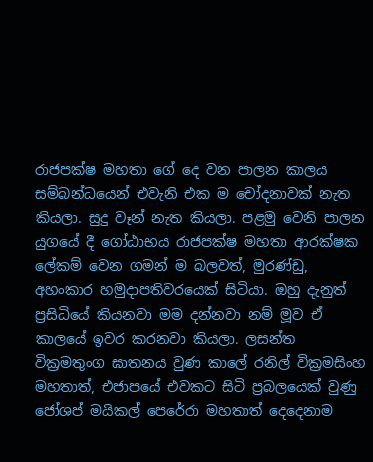රාජපක්ෂ මහතා ගේ දෙ වන පාලන කාලය සම්බන්ධයෙන් එවැනි එක ම චෝදනාවක් නැත කියලා. සුදු වෑන් නැත කියලා. පළමු වෙනි පාලන යුගයේ දී ගෝඨාභය රාජපක්ෂ මහතා ආරක්ෂක ලේකම් වෙන ගමන් ම බලවත්, මුරණ්ඩු, අහංකාර හමුදාපතිවරයෙක් සිටියා. ඔහු දැනුත් ප්‍රසිධියේ කියනවා මම දන්නවා නම් මූව ඒ කාලයේ ඉවර කරනවා කියලා. ලසන්ත වික්‍රමතුංග ඝාතනය වුණ කාලේ රනිල් වික්‍රමසිංහ මහතාත්, එජාපයේ එවකට සිටි ප්‍රබලයෙක් වුණු ජෝශප් මයිකල් පෙරේරා මහතාත් දෙදෙනාම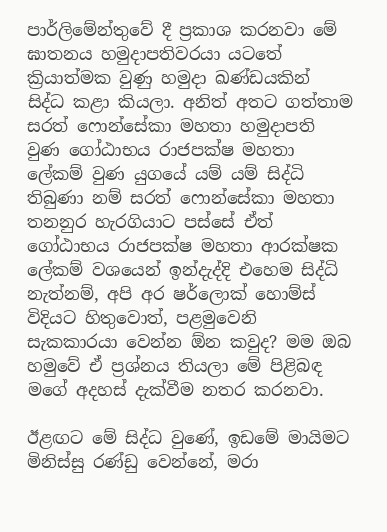පාර්ලිමේන්තුවේ දී ප්‍රකාශ කරනවා මේ ඝාතනය හමුදාපතිවරයා යටතේ ක්‍රියාත්මක වුණු හමුදා ඛණ්ඩයකින් සිද්ධ කළා කියලා. අනිත් අතට ගත්තාම සරත් ෆොන්සේකා මහතා හමුදාපති වුණ ගෝඨාභය රාජපක්ෂ මහතා ලේකම් වුණ යුගයේ යම් යම් සිද්ධි තිබුණා නම් සරත් ෆොන්සේකා මහතා තනනුර හැරගියාට පස්සේ ඒත් ගෝඨාභය රාජපක්ෂ මහතා ආරක්ෂක ලේකම් වශයෙන් ඉන්දැද්දි එහෙම සිද්ධි නැත්නම්, අපි අර ෂර්ලොක් හොම්ස් විදියට හිතුවොත්, පළමුවෙනි සැකකාරයා වෙන්න ඕන කවුද? මම ඔබ හමුවේ ඒ ප්‍රශ්නය තියලා මේ පිළිබඳ මගේ අදහස් දැක්වීම නතර කරනවා.

ඊළඟට මේ සිද්ධ වුණේ, ඉඩමේ මායිමට මිනිස්සු රණ්ඩු වෙන්නේ, මරා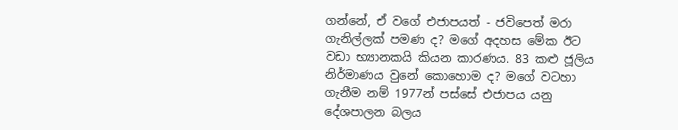ගන්නේ, ඒ වගේ එජාපයත් - ජවිපෙත් මරා ගැනිල්ලක් පමණ ද? මගේ අදහස මේක ඊට වඩා භ්‍යානකයි කියන කාරණය. 83 කළු ජූලිය නිර්මාණය වුනේ කොහොම ද? මගේ වටහා ගැනීම නම් 1977න් පස්සේ එජාපය යනු දේශපාලන බලය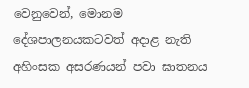වෙනුවෙන්, මොනම දේශපාලනයකටවත් අදාළ නැති අහිංසක අසරණයන් පවා ඝාතනය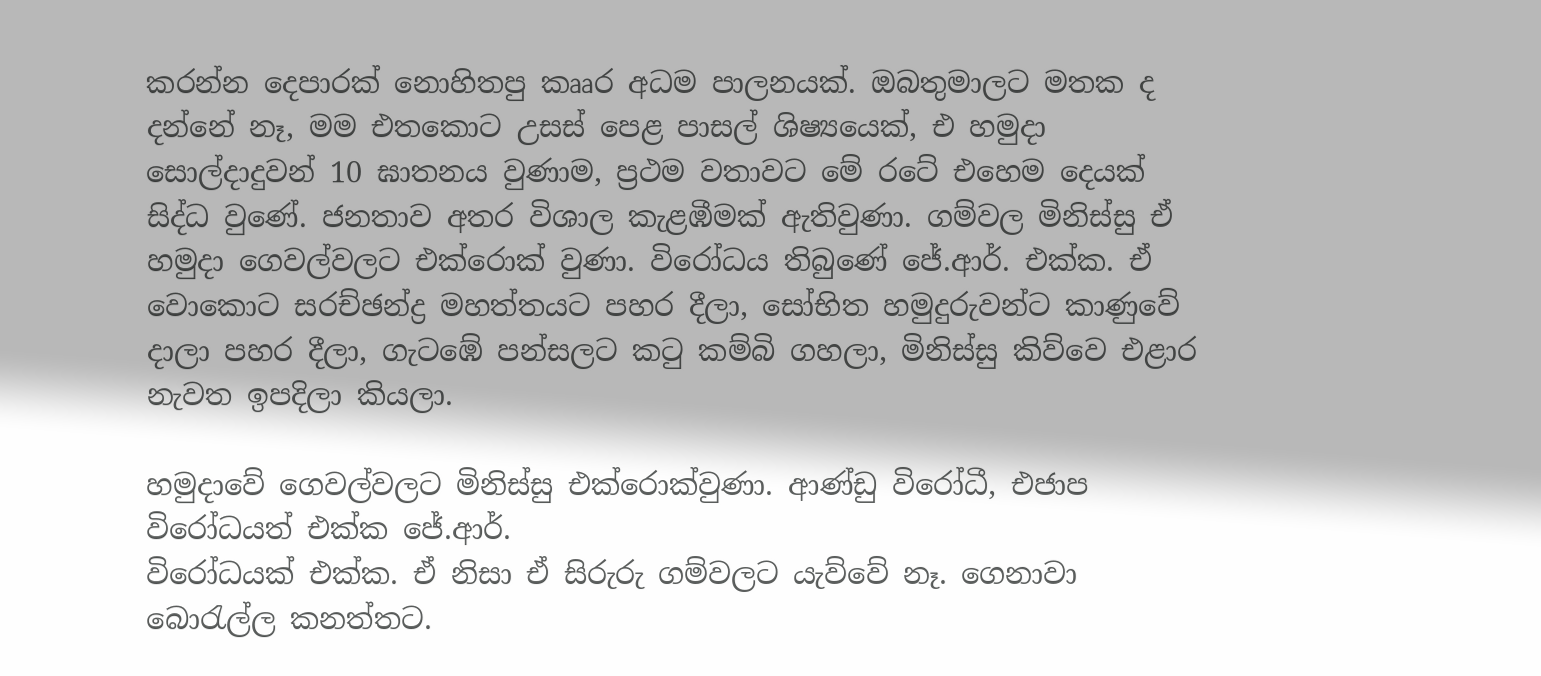කරන්න දෙපාරක් නොහිතපු කෲර අධම පාලනයක්. ඔබතුමාලට මතක ද දන්නේ නෑ, මම එතකොට උසස් පෙළ පාසල් ශිෂ්‍යයෙක්, එ හමුදා සොල්දාදුවන් 10 ඝාතනය වුණාම, ප්‍රථම වතාවට මේ රටේ එහෙම දෙයක් සිද්ධ වුණේ. ජනතාව අතර විශාල කැළඹීමක් ඇතිවුණා. ගම්වල මිනිස්සු ඒ හමුදා ගෙවල්වලට එක්රොක් වුණා. විරෝධය තිබුණේ ජේ.ආර්. එක්ක. ඒ වොකොට සරච්ඡන්ද්‍ර මහත්තයට පහර දීලා, සෝභිත හමුදුරුවන්ට කාණුවේ දාලා පහර දීලා, ගැටඹේ පන්සලට කටු කම්බි ගහලා, මිනිස්සු කිව්වෙ එළාර නැවත ඉපදිලා කියලා.

හමුදාවේ ගෙවල්වලට මිනිස්සු එක්රොක්වුණා. ආණ්ඩු විරෝධී, එජාප විරෝධයත් එක්ක ජේ.ආර්.
විරෝධයක් එක්ක. ඒ නිසා ඒ සිරුරු ගම්වලට යැව්වේ නෑ. ගෙනාවා බොරැල්ල කනත්තට.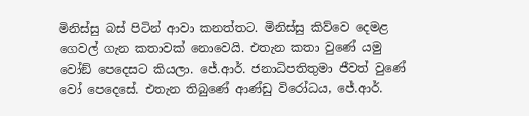මිනිස්සු බස් පිටින් ආවා කනත්තට. මිනිස්සු කිව්වෙ දෙමළ ගෙවල් ගැන කතාවක් නොවෙයි. එතැන කතා වුණේ යමු වෝඞ් පෙදෙසට කියලා. ජේ.ආර්. ජනාධිපතිතුමා ජීවත් වුණේ වෝ පෙදෙසේ. එතැන තිබුණේ ආණ්ඩු විරෝධය, ජේ.ආර්.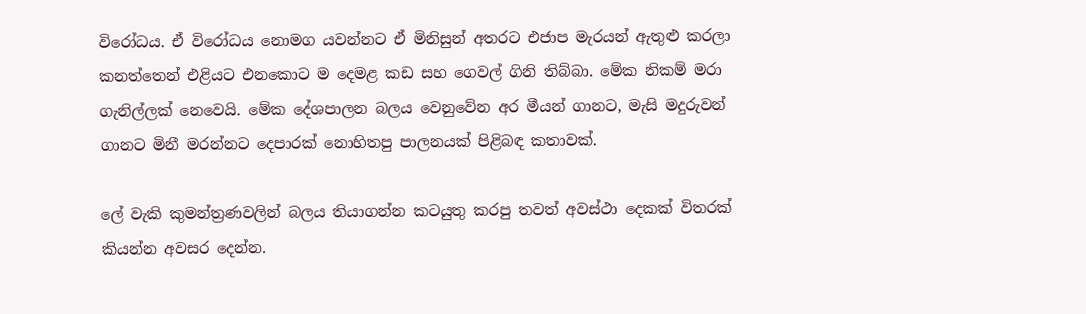විරෝධය. ඒ විරෝධය නොමග යවන්නට ඒ මිනිසුන් අතරට එජාප මැරයන් ඇතුළු කරලා කනත්තෙන් එළියට එනකොට ම දෙමළ කඩ සහ ගෙවල් ගිනි තිබ්බා. මේක නිකම් මරා ගැනිල්ලක් නෙවෙයි. මේක දේශපාලන බලය වෙනුවේන අර මීයන් ගානට, මැසි මදුරුවන් ගානට මිනී මරන්නට දෙපාරක් නොහිතපු පාලනයක් පිළිබඳ කතාවක්.

ලේ වැකි කුමන්ත්‍රණවලින් බලය තියාගන්න කටයුතු කරපු තවත් අවස්ථා දෙකක් විතරක් කියන්න අවසර දෙන්න.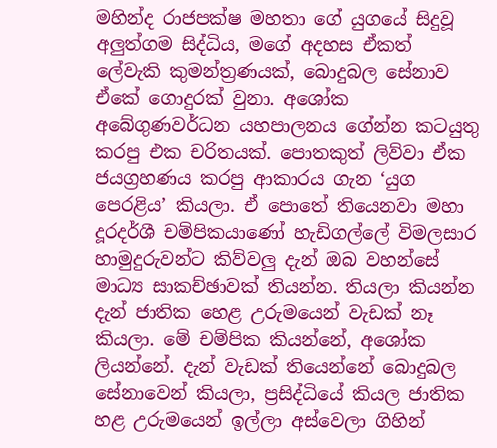මහින්ද රාජපක්ෂ මහතා ගේ යුගයේ සිදුවූ අලුත්ගම සිද්ධිය, මගේ අදහස ඒකත් ලේවැකි කුමන්ත්‍රණයක්, බොදුබල සේනාව ඒකේ ගොදුරක් වුනා. අශෝක අබේගුණවර්ධන යහපාලනය ගේන්න කටයුතු කරපු එක චරිතයක්. පොතකුත් ලිව්වා ඒක ජයග්‍රහණය කරපු ආකාරය ගැන ‘යුග පෙරළිය’ කියලා. ඒ පොතේ තියෙනවා මහා දූරදර්ශී චම්පිකයාණෝ හැඩිගල්ලේ විමලසාර හාමුදුරුවන්ට කිව්වලු දැන් ඔබ වහන්සේ මාධ්‍ය සාකච්ඡාවක් තියන්න. තියලා කියන්න දැන් ජාතික හෙළ උරුමයෙන් වැඩක් නෑ කියලා. මේ චම්පික කියන්නේ, අශෝක ලියන්නේ. දැන් වැඩක් තියෙන්නේ බොදුබල සේනාවෙන් කියලා, ප්‍රසිද්ධියේ කියල ජාතික හළ උරුමයෙන් ඉල්ලා අස්වෙලා ගිහින්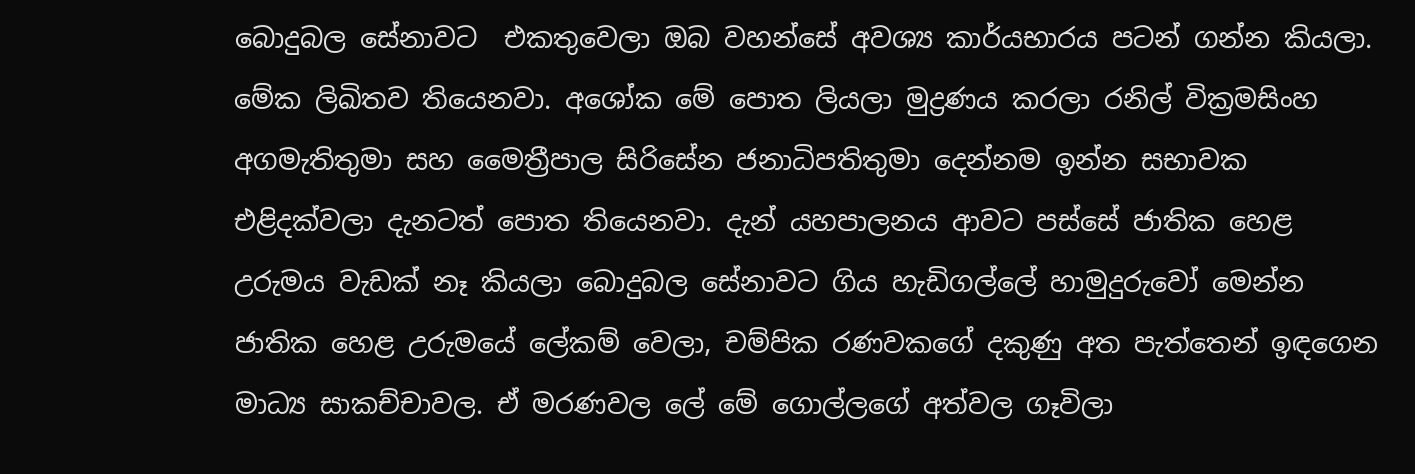බොදුබල සේනාවට  එකතුවෙලා ඔබ වහන්සේ අවශ්‍ය කාර්යභාරය පටන් ගන්න කියලා. මේක ලිඛිතව තියෙනවා. අශෝක මේ පොත ලියලා මුද්‍රණය කරලා රනිල් වික්‍රමසිංහ අගමැතිතුමා සහ මෛත්‍රීපාල සිරිසේන ජනාධිපතිතුමා දෙන්නම ඉන්න සභාවක එළිදක්වලා දැනටත් පොත තියෙනවා. දැන් යහපාලනය ආවට පස්සේ ජාතික හෙළ උරුමය වැඩක් නෑ කියලා බොදුබල සේනාවට ගිය හැඩිගල්ලේ හාමුදුරුවෝ මෙන්න ජාතික හෙළ උරුමයේ ලේකම් වෙලා, චම්පික රණවකගේ දකුණු අත පැත්තෙන් ඉඳගෙන මාධ්‍ය සාකච්චාවල. ඒ මරණවල ලේ මේ ගොල්ලගේ අත්වල ගෑවිලා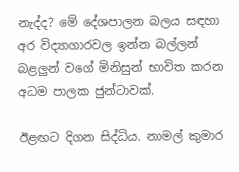නැද්ද? මේ දේශපාලන බලය සඳහා අර විද්‍යාගාරවල ඉන්න බල්ලන් බළලුන් වගේ මිනිසුන් භාවිත කරන අධම පාලක ජුන්ටාවක්.

ඊළඟට දිගන සිද්ධිය. නාමල් කුමාර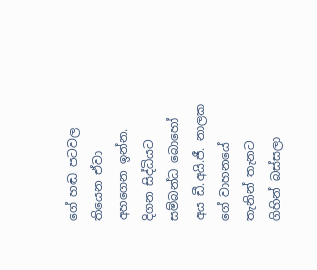ගේ හඬ පටවල තියෙන ඒවා අහගෙන ඉන්න. දිගන සිද්ධියට සම්බන්ධ බොහෝ අය ඩී.අයි.ජී. නාලක ගේ වාහනයේ තැනින් තැනට ගිහින් බස්සලා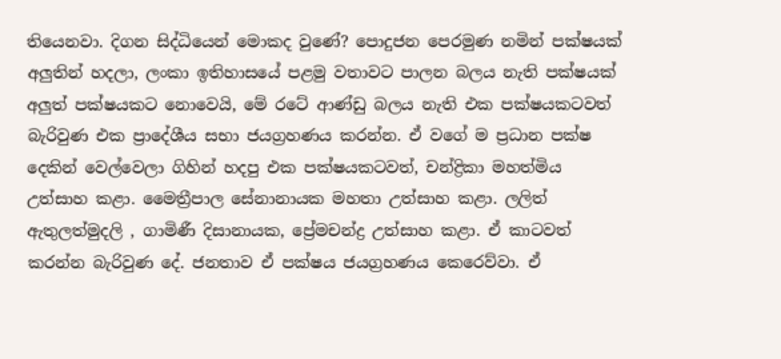තියෙනවා. දිගන සිද්ධියෙන් මොකද වුණේ? පොදුජන පෙරමුණ නමින් පක්ෂයක් අලුතින් හදලා, ලංකා ඉතිහාසයේ පළමු වතාවට පාලන බලය නැති පක්ෂයක් අලුත් පක්ෂයකට නොවෙයි, මේ රටේ ආණ්ඩු බලය නැති එක පක්ෂයකටවත් බැරිවුණ එක ප්‍රාදේශීය සභා ජයග්‍රහණය කරන්න. ඒ වගේ ම ප්‍රධාන පක්ෂ දෙකින් වෙල්වෙලා ගිහින් හදපු එක පක්ෂයකටවත්, චන්ද්‍රිකා මහත්මිය උත්සාහ කළා. මෛත්‍රීපාල සේනානායක මහතා උත්සාහ කළා. ලලිත් ඇතුලත්මුදලි , ගාමිණී දිසානායක, ප්‍රේමචන්ද්‍ර උත්සාහ කළා. ඒ කාටවත් කරන්න බැරිවුණ දේ. ජනතාව ඒ පක්ෂය ජයග්‍රහණය කෙරෙව්වා. ඒ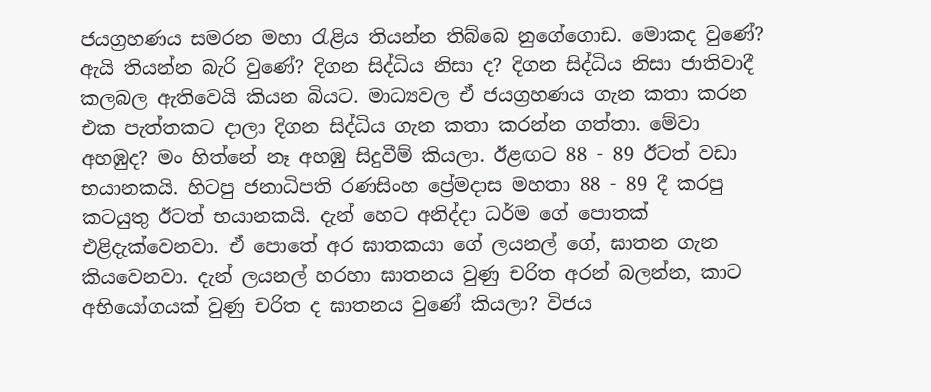ජයග්‍රහණය සමරන මහා රැළිය තියන්න තිබ්බෙ නුගේගොඩ. මොකද වුණේ? ඇයි තියන්න බැරි වුණේ? දිගන සිද්ධිය නිසා ද? දිගන සිද්ධිය නිසා ජාතිවාදී කලබල ඇතිවෙයි කියන බියට. මාධ්‍යවල ඒ ජයග්‍රහණය ගැන කතා කරන එක පැත්තකට දාලා දිගන සිද්ධිය ගැන කතා කරන්න ගත්තා. මේවා අහඹුද? මං හිත්නේ නෑ අහඹු සිදුවීම් කියලා. ඊළඟට 88 - 89 ඊටත් වඩා භයානකයි. හිටපු ජනාධිපති රණසිංහ ප්‍රේමදාස මහතා 88 - 89 දී කරපු කටයුතු ඊටත් භයානකයි. දැන් හෙට අනිද්දා ධර්ම ගේ පොතක් එළිදැක්වෙනවා. ඒ පොතේ අර ඝාතකයා ගේ ලයනල් ගේ, ඝාතන ගැන කියවෙනවා. දැන් ලයනල් හරහා ඝාතනය වුණු චරිත අරන් බලන්න, කාට අභියෝගයක් වුණු චරිත ද ඝාතනය වුණේ කියලා? විජය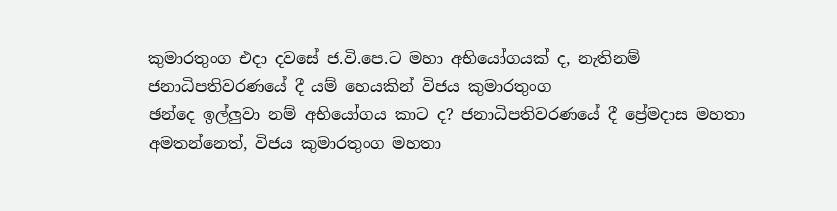කුමාරතුංග එදා දවසේ ජ.වි.පෙ.ට මහා අභියෝගයක් ද, නැතිනම් ජනාධිපතිවරණයේ දී යම් හෙයකින් විජය කුමාරතුංග
ඡන්දෙ ඉල්ලුවා නම් අභියෝගය කාට ද? ජනාධිපතිවරණයේ දී ප්‍රේමදාස මහතා අමතන්නෙත්, විජය කුමාරතුංග මහතා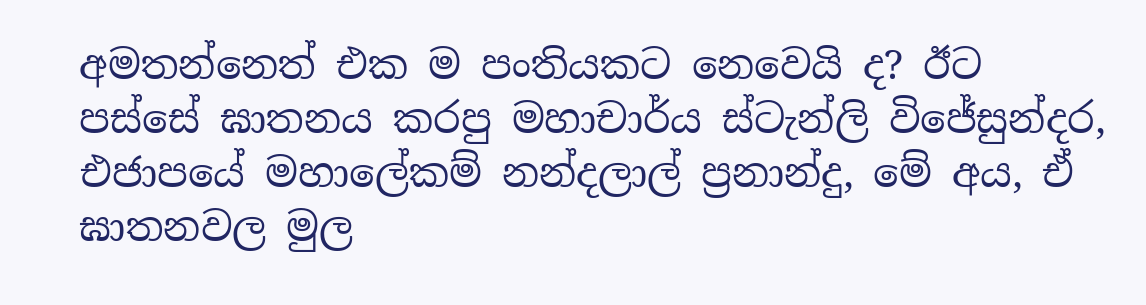අමතන්නෙත් එක ම පංතියකට නෙවෙයි ද? ඊට පස්සේ ඝාතනය කරපු මහාචාර්ය ස්ටැන්ලි විජේසුන්දර, එජාපයේ මහාලේකම් නන්දලාල් ප්‍රනාන්දු, මේ අය, ඒ ඝාතනවල මුල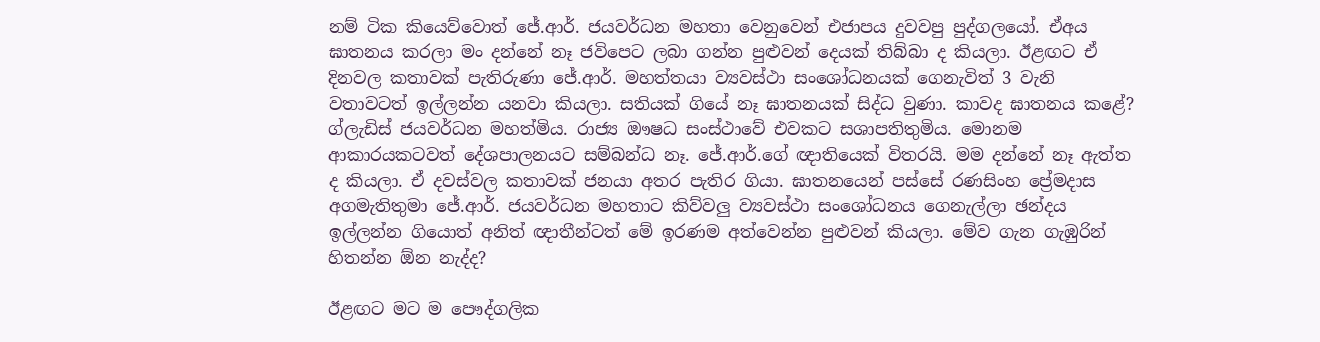නම් ටික කියෙව්වොත් ජේ.ආර්. ජයවර්ධන මහතා වෙනුවෙන් එජාපය දුවවපු පුද්ගලයෝ. ඒඅය ඝාතනය කරලා මං දන්නේ නෑ ජවිපෙට ලබා ගන්න පුළුවන් දෙයක් තිබ්බා ද කියලා. ඊළඟට ඒ දිනවල කතාවක් පැතිරුණා ජේ.ආර්. මහත්තයා ව්‍යවස්ථා සංශෝධනයක් ගෙනැවිත් 3 වැනි වතාවටත් ඉල්ලන්න යනවා කියලා. සතියක් ගියේ නෑ ඝාතනයක් සිද්ධ වුණා. කාවද ඝාතනය කළේ? ග්ලැඩිස් ජයවර්ධන මහත්මිය. රාජ්‍ය ඖෂධ සංස්ථාවේ එවකට සශාපතිතුමිය. මොනම ආකාරයකටවත් දේශපාලනයට සම්බන්ධ නෑ. ජේ.ආර්.ගේ ඥාතියෙක් විතරයි. මම දන්නේ නෑ ඇත්ත ද කියලා. ඒ දවස්වල කතාවක් ජනයා අතර පැතිර ගියා. ඝාතනයෙන් පස්සේ රණසිංහ ප්‍රේමදාස අගමැතිතුමා ජේ.ආර්. ජයවර්ධන මහතාට කිව්වලු ව්‍යවස්ථා සංශෝධනය ගෙනැල්ලා ඡන්දය ඉල්ලන්න ගියොත් අනිත් ඥාතීන්ටත් මේ ඉරණම අත්වෙන්න පුළුවන් කියලා. මේව ගැන ගැඹුරින් හිතන්න ඕන නැද්ද?

ඊළඟට මට ම පෞද්ගලික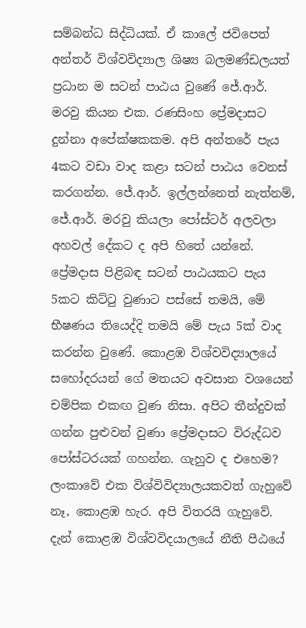සම්බන්ධ සිද්ධියක්. ඒ කාලේ ජවිපෙත් අන්තර් විශ්වවිද්‍යාල ශිෂ්‍ය බලමණ්ඩලයත් ප්‍රධාන ම සටන් පාඨය වුණේ ජේ.ආර්. මරවු කියන එක. රණසිංහ ප්‍රේමදාසට දුන්නා අපේක්ෂකකම. අපි අන්තරේ පැය 4කට වඩා වාද කළා සටන් පාඨය වෙනස් කරගන්න. ජේ.ආර්. ඉල්ලන්නෙත් නැත්නම්, ජේ.ආර්. මරවු කියලා පෝස්ටර් අලවලා අහවල් දේකට ද අපි හිතේ යන්නේ. ප්‍රේමදාස පිළිබඳ සටන් පාඨයකට පැය 5කට කිට්ටු වුණාට පස්සේ තමයි, මේ භීෂණය තියෙද්දි තමයි මේ පැය 5ක් වාද කරන්න වුණේ. කොළඹ විශ්වවිද්‍යාලයේ සහෝදරයන් ගේ මතයට අවසාන වශයෙන් චම්පික එකඟ වුණ නිසා. අපිට තීන්දුවක් ගන්න පුළුවන් වුණා ප්‍රේමදාසට විරුද්ධව පෝස්ටරයක් ගහන්න. ගැහුව ද එහෙම? ලංකාවේ එක විශ්විවිද්‍යාලයකවත් ගැහුවේ නෑ, කොළඹ හැර. අපි විතරයි ගැහුවේ. දැන් කොළඹ විශ්වවිදයාලයේ නීති පීඨයේ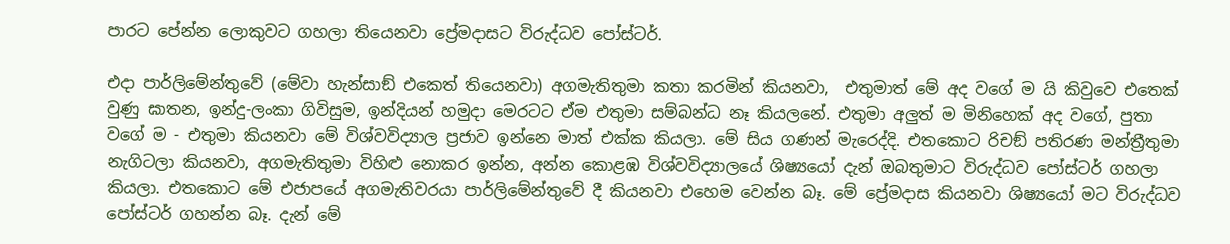පාරට පේන්න ලොකුවට ගහලා තියෙනවා ප්‍රේමදාසට විරුද්ධව පෝස්ටර්.

එදා පාර්ලිමේන්තුවේ (මේවා හැන්සාඞ් එකෙත් තියෙනවා) අගමැතිතුමා කතා කරමින් කියනවා,  එතුමාත් මේ අද වගේ ම යි කිවුවෙ එතෙක් වුණු ඝාතන, ඉන්දු-ලංකා ගිවිසුම, ඉන්දියන් හමුදා මෙරටට ඒම එතුමා සම්බන්ධ නෑ කියලනේ. එතුමා අලුත් ම මිනිහෙක් අද වගේ, පුතා වගේ ම - එතුමා කියනවා මේ විශ්වවිද්‍යාල ප්‍රජාව ඉන්නෙ මාත් එක්ක කියලා. මේ සිය ගණන් මැරෙද්දි. එතකොට රිචඞ් පතිරණ මන්ත්‍රීතුමා නැගිටලා කියනවා, අගමැතිතුමා විහිළු නොකර ඉන්න, අන්න කොළඹ විශ්වවිද්‍යාලයේ ශිෂ්‍යයෝ දැන් ඔබතුමාට විරුද්ධව පෝස්ටර් ගහලා කියලා. එතකොට මේ එජාපයේ අගමැතිවරයා පාර්ලිමේන්තුවේ දී කියනවා එහෙම වෙන්න බෑ. මේ ප්‍රේමදාස කියනවා ශිෂ්‍යයෝ මට විරුද්ධව පෝස්ටර් ගහන්න බෑ. දැන් මේ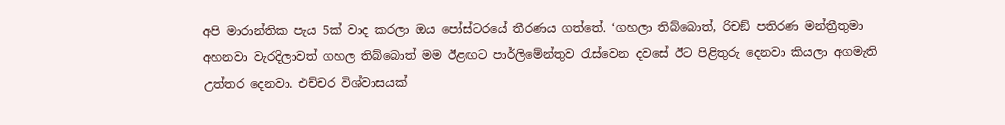අපි මාරාන්තික පැය 5ක් වාද කරලා ඔය පෝස්ටරයේ තීරණය ගත්තේ. ‘ගහලා තිබ්බොත්, රිචඞ් පතිරණ මන්ත්‍රීතුමා අහනවා වැරදිලාවත් ගහල තිබ්බොත් මම ඊළඟට පාර්ලිමේන්තුව රැස්වෙන දවසේ ඊට පිළිතුරු දෙනවා කියලා අගමැති උත්තර දෙනවා. එච්චර විශ්වාසයක්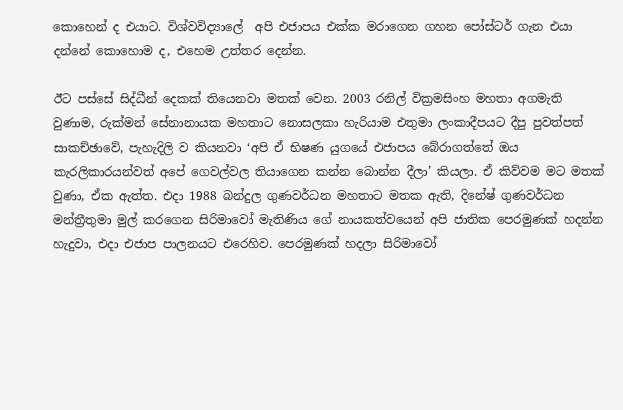කොහෙන් ද එයාට. විශ්වවිද්‍යාලේ  අපි එජාපය එක්ක මරාගෙන ගහන පෝස්ටර් ගැන එයා දන්නේ කොහොම ද, එහෙම උත්තර දෙන්න.

ඊට පස්සේ සිද්ධීන් දෙකක් තියෙනවා මතක් වෙන. 2003 රනිල් වික්‍රමසිංහ මහතා අගමැති වුණාම, රුක්මන් සේනානායක මහතාට නොසලකා හැරියාම එතුමා ලංකාදීපයට දීපු පුවත්පත් සාකච්ඡාවේ, පැහැදිලි ව කියනවා ‘අපි ඒ භිෂණ යුගයේ එජාපය බේරාගත්තේ ඔය කැරලිකාරයන්වත් අපේ ගෙවල්වල තියාගෙන කන්න බොන්න දීලා’ කියලා. ඒ කිව්වම මට මතක් වුණා, ඒක ඇත්ත. එදා 1988 බන්දුල ගුණවර්ධන මහතාට මතක ඇති, දිනේෂ් ගුණවර්ධන මන්ත්‍රීතුමා මුල් කරගෙන සිරිමාවෝ මැතිණිය ගේ නායකත්වයෙන් අපි ජාතික පෙරමුණක් හදන්න හැදුවා, එදා එජාප පාලනයට එරෙහිව. පෙරමුණක් හදලා සිරිමාවෝ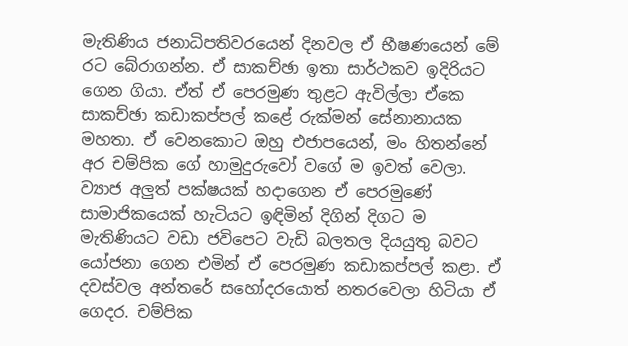මැතිණිය ජනාධිපතිවරයෙන් දිනවල ඒ භීෂණයෙන් මේ රට බේරාගන්න. ඒ සාකච්ඡා ඉතා සාර්ථකව ඉදිරියට ගෙන ගියා. ඒත් ඒ පෙරමුණ තුළට ඇවිල්ලා ඒකෙ සාකච්ඡා කඩාකප්පල් කළේ රුක්මන් සේනානායක මහතා. ඒ වෙනකොට ඔහු එජාපයෙන්, මං හිතන්නේ අර චම්පික ගේ හාමුදුරුවෝ වගේ ම ඉවත් වෙලා. ව්‍යාජ අලුත් පක්ෂයක් හදාගෙන ඒ පෙරමුණේ සාමාජිකයෙක් හැටියට ඉඳිමින් දිගින් දිගට ම මැතිණියට වඩා ජවිපෙට වැඩි බලතල දියයුතු බවට යෝජනා ගෙන එමින් ඒ පෙරමුණ කඩාකප්පල් කළා. ඒ දවස්වල අන්තරේ සහෝදරයොත් නතරවෙලා හිටියා ඒ ගෙදර. චම්පික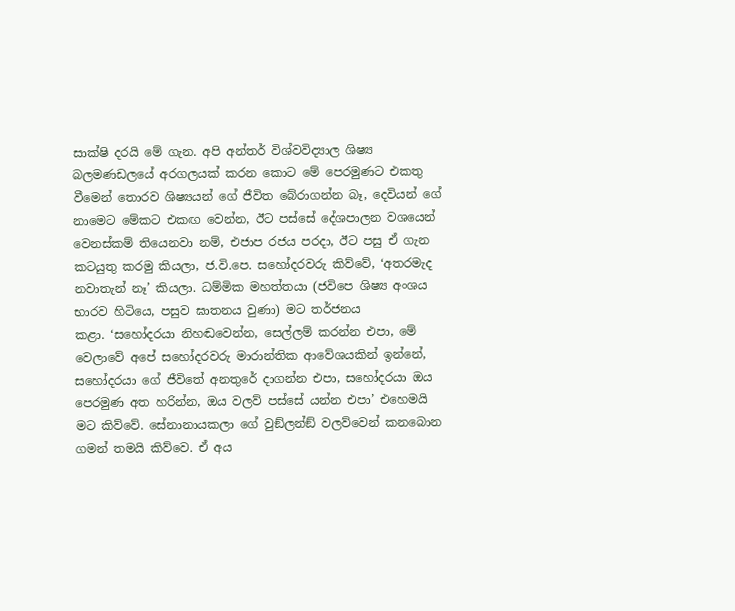සාක්ෂි දරයි මේ ගැන. අපි අන්තර් විශ්වවිද්‍යාල ශිෂ්‍ය බලමණඩලයේ අරගලයක් කරන කොට මේ පෙරමුණට එකතු වීමෙන් තොරව ශිෂ්‍යයන් ගේ ජීවිත බේරාගන්න බෑ, දෙවියන් ගේ නාමෙට මේකට එකඟ වෙන්න, ඊට පස්සේ දේශපාලන වශයෙන් වෙනස්කම් තියෙනවා නම්, එජාප රජය පරදා, ඊට පසු ඒ ගැන කටයුතු කරමු කියලා, ජ.වි.පෙ. සහෝදරවරු කිව්වේ, ‘අතරමැද නවාතැන් නෑ’ කියලා. ධම්මික මහත්තයා (ජවිපෙ ශිෂ්‍ය අංශය භාරව හිටියෙ, පසුව ඝාතනය වුණා) මට තර්ජනය
කළා. ‘සහෝදරයා නිහඬවෙන්න, සෙල්ලම් කරන්න එපා, මේ වෙලාවේ අපේ සහෝදරවරු මාරාන්තික ආවේශයකින් ඉන්නේ, සහෝදරයා ගේ ජීවිතේ අනතුරේ දාගන්න එපා, සහෝදරයා ඔය පෙරමුණ අත හරින්න, ඔය වලව් පස්සේ යන්න එපා’ එහෙමයි මට කිව්වේ. සේනානායකලා ගේ වුඞ්ලන්ඞ් වලව්වෙන් කනබොන ගමන් තමයි කිව්වෙ. ඒ අය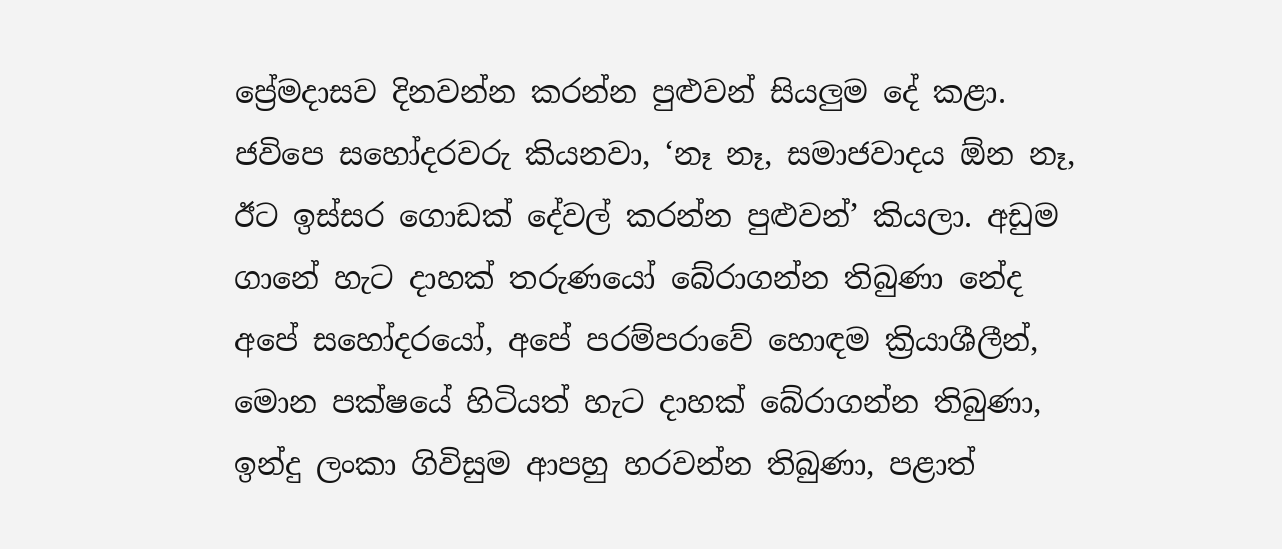ප්‍රේමදාසව දිනවන්න කරන්න පුළුවන් සියලුම දේ කළා. ජවිපෙ සහෝදරවරු කියනවා, ‘නෑ නෑ, සමාජවාදය ඕන නෑ, ඊට ඉස්සර ගොඩක් දේවල් කරන්න පුළුවන්’ කියලා. අඩුම ගානේ හැට දාහක් තරුණයෝ බේරාගන්න තිබුණා නේද අපේ සහෝදරයෝ, අපේ පරම්පරාවේ හොඳම ක්‍රියාශීලීන්, මොන පක්ෂයේ හිටියත් හැට දාහක් බේරාගන්න තිබුණා, ඉන්දු ලංකා ගිවිසුම ආපහු හරවන්න තිබුණා, පළාත්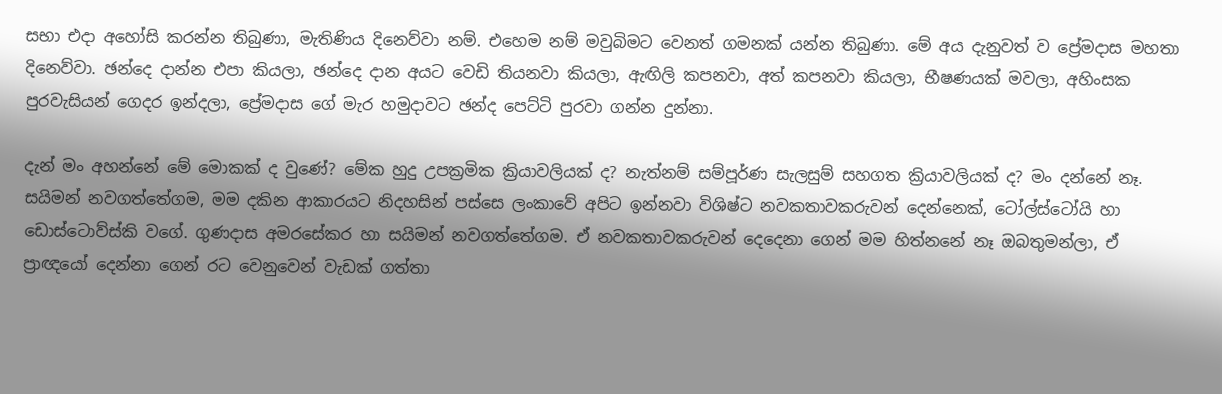සභා එදා අහෝසි කරන්න තිබුණා, මැතිණිය දිනෙව්වා නම්. එහෙම නම් මවුබිමට වෙනත් ගමනක් යන්න තිබුණා. මේ අය දැනුවත් ව ප්‍රේමදාස මහතා දිනෙව්වා. ඡන්දෙ දාන්න එපා කියලා, ඡන්දෙ දාන අයට වෙඩි තියනවා කියලා, ඇඟිලි කපනවා, අත් කපනවා කියලා, භීෂණයක් මවලා, අහිංසක පුරවැසියන් ගෙදර ඉන්දලා, ප්‍රේමදාස ගේ මැර හමුදාවට ඡන්ද පෙට්ටි පුරවා ගන්න දුන්නා.

දැන් මං අහන්නේ මේ මොකක් ද වුණේ? මේක හුදු උපක්‍රමික ක්‍රියාවලියක් ද? නැත්නම් සම්පූර්ණ සැලසුම් සහගත ක්‍රියාවලියක් ද? මං දන්නේ නෑ. සයිමන් නවගත්තේගම, මම දකින ආකාරයට නිදහසින් පස්සෙ ලංකාවේ අපිට ඉන්නවා විශිෂ්ට නවකතාවකරුවන් දෙන්නෙක්, ටෝල්ස්ටෝයි හා ඩොස්ටොව්ස්කි වගේ. ගුණදාස අමරසේකර හා සයිමන් නවගත්තේගම. ඒ නවකතාවකරුවන් දෙදෙනා ගෙන් මම හිත්නනේ නෑ ඔබතුමන්ලා, ඒ ප්‍රාඥයෝ දෙන්නා ගෙන් රට වෙනුවෙන් වැඩක් ගත්තා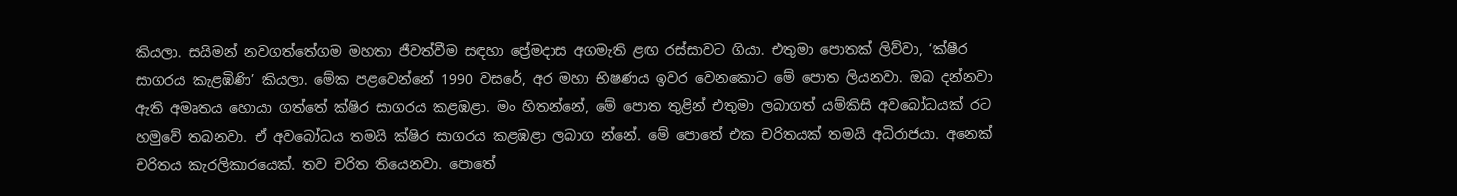කියලා. සයිමන් නවගත්තේගම මහතා ජීවත්වීම සඳහා ප්‍රේමදාස අගමැති ළඟ රස්සාවට ගියා. එතුමා පොතක් ලිව්වා, ‘ක්ෂීර සාගරය කැළඹිණි’ කියලා. මේක පළවෙන්නේ 1990 වසරේ, අර මහා භිෂණය ඉවර වෙනකොට මේ පොත ලියනවා. ඔබ දන්නවා ඇති අමෘතය හොයා ගත්තේ ක්ෂිර සාගරය කළඹළා. මං හිතන්නේ, මේ පොත තුළින් එතුමා ලබාගත් යම්කිසි අවබෝධයක් රට හමුවේ තබනවා. ඒ අවබෝධය තමයි ක්ෂිර සාගරය කළඹළා ලබාග න්නේ. මේ පොතේ එක චරිතයක් තමයි අධිරාජයා. අනෙක් චරිතය කැරලිකාරයෙක්. තව චරිත තියෙනවා. පොතේ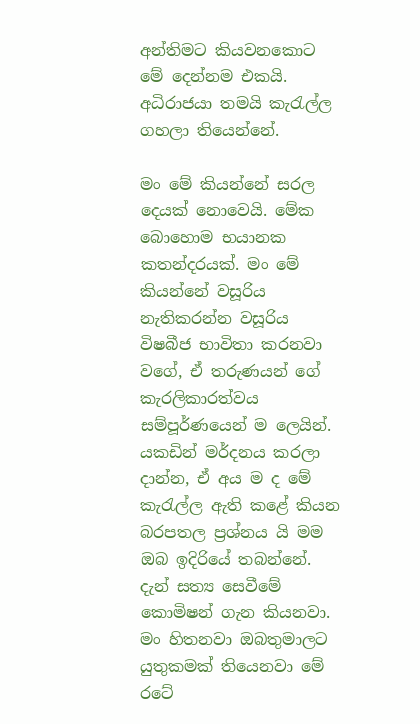අන්තිමට කියවනකොට මේ දෙන්නම එකයි. අධිරාජයා තමයි කැරැල්ල ගහලා තියෙන්නේ.

මං මේ කියන්නේ සරල දෙයක් නොවෙයි. මේක බොහොම භයානක කතන්දරයක්. මං මේ කියන්නේ වසූරිය නැතිකරන්න වසූරිය විෂබීජ භාවිතා කරනවා වගේ, ඒ තරුණයන් ගේ කැරලිකාරත්වය සම්පූර්ණයෙන් ම ලෙයින්. යකඩින් මර්දනය කරලා දාන්න, ඒ අය ම ද මේ කැරැල්ල ඇති කළේ කියන බරපතල ප්‍රශ්නය යි මම ඔබ ඉදිරියේ තබන්නේ. දැන් සත්‍ය සෙවීමේ කොමිෂන් ගැන කියනවා. මං හිතනවා ඔබතුමාලට යුතුකමක් තියෙනවා මේ රටේ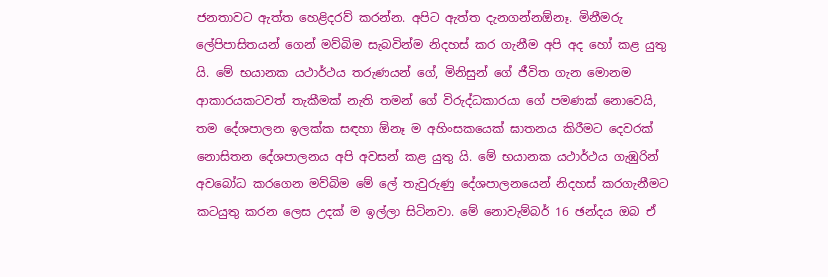ජනතාවට ඇත්ත හෙළිදරව් කරන්න. අපිට ඇත්ත දැනගන්නඕනෑ. මිනීමරු ලේපිපාසිතයන් ගෙන් මව්බිම සැබවින්ම නිදහස් කර ගැනීම අපි අද හෝ කළ යුතු යි. මේ භයානක යථාර්ථය තරුණයන් ගේ, මිනිසුන් ගේ ජීවිත ගැන මොනම ආකාරයකටවත් තැකීමක් නැති තමන් ගේ විරුද්ධකාරයා ගේ පමණක් නොවෙයි, තම දේශපාලන ඉලක්ක සඳහා ඕනෑ ම අහිංසකයෙක් ඝාතනය කිරීමට දෙවරක් නොසිතන දේශපාලනය අපි අවසන් කළ යුතු යි. මේ භයානක යථාර්ථය ගැඹුරින් අවබෝධ කරගෙන මව්බිම මේ ලේ තැවුරුණු දේශපාලනයෙන් නිදහස් කරගැනීමට කටයුතු කරන ලෙස උදක් ම ඉල්ලා සිටිනවා. මේ නොවැම්බර් 16 ඡන්දය ඔබ ඒ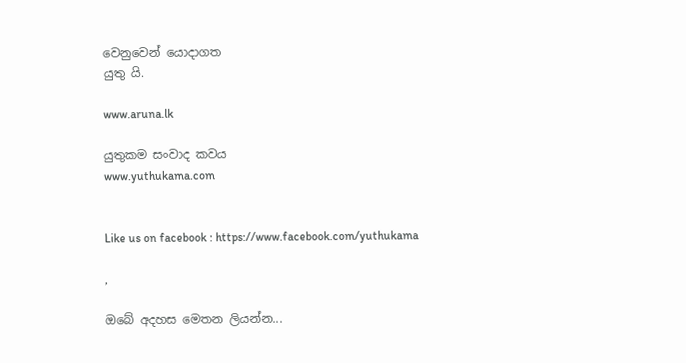වෙනුවෙන් යොදාගත
යුතු යි.

www.aruna.lk

යුතුකම සංවාද කවය
www.yuthukama.com


Like us on facebook : https://www.facebook.com/yuthukama

,

ඔබේ අදහස මෙතන ලියන්න...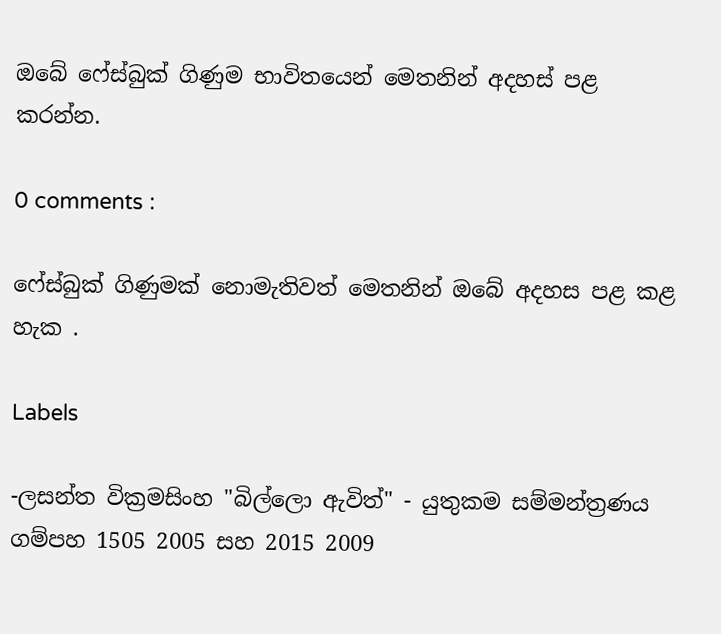ඔබේ ෆේස්බුක් ගිණුම භාවිතයෙන් මෙතනින් අදහස් පළ කරන්න.

0 comments :

ෆේස්බුක් ගිණුමක් නොමැතිවත් මෙතනින් ඔබේ අදහස පළ කළ හැක .

Labels

-ලසන්ත වික්‍රමසිංහ "බිල්ලො ඇවිත්" - යුතුකම සම්මන්ත්‍රණය ගම්පහ 1505 2005 සහ 2015 2009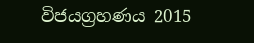විජයග්‍රහණය 2015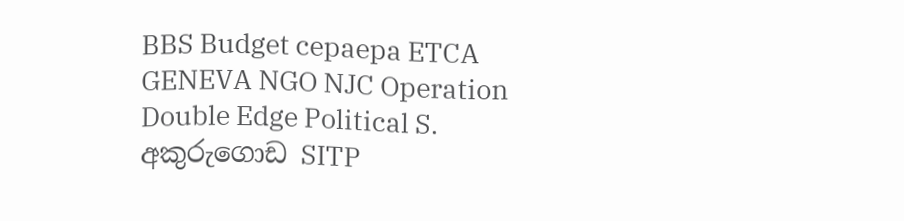BBS Budget cepaepa ETCA GENEVA NGO NJC Operation Double Edge Political S. අකුරුගොඩ SITP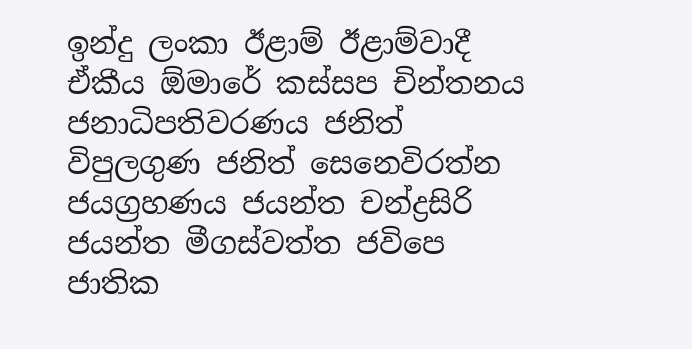ඉන්දු ලංකා ඊළාම් ඊළාම්වාදී ඒකීය ඕමාරේ කස්‌සප චින්තනය ජනාධිපතිවරණය ජනිත් විපුලගුණ ජනිත් සෙනෙවිරත්න ජයග්‍රහණය ජයන්ත චන්ද්‍රසිරි ජයන්ත මීගස්වත්ත ජවිපෙ ජාතික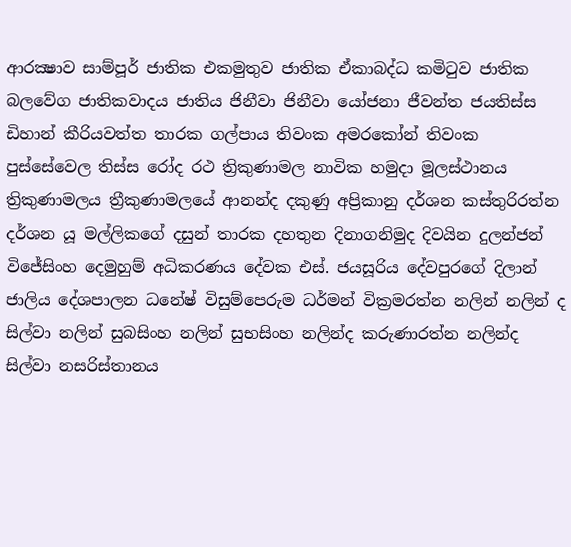ආරක්‍ෂාව සාම්පූර් ජාතික එකමුතුව ජාතික ඒකාබද්ධ කමිටුව ජාතික බලවේග ජාතිකවාදය ජාතිය ජිනීවා ජිනීවා යෝජනා ජීවන්ත ජයතිස්ස ඩිහාන් කීරියවත්ත තාරක ගල්පාය තිවංක අමරකෝන් තිවංක පුස්සේවෙල තිස්‌ස රෝද රථ ත්‍රිකුණාමල නාවික හමුදා මූලස්‌ථානය ත්‍රිකුණාමලය ත්‍රීකුණාමලයේ ආනන්ද දකුණු අප්‍රිකානු දර්ශන කස්තුරිරත්න දර්ශන යූ මල්ලිකගේ දසුන් තාරක දහතුන දිනාගනිමුද දිවයින දුලන්ජන් විජේසිංහ දෙමුහුම් අධිකරණය දේවක එස්. ජයසූරිය දේවපුරගේ දිලාන් ජාලිය දේශපාලන ධනේෂ් විසුම්පෙරුම ධර්මන් වික්‍රමරත්න නලින් නලින් ද සිල්වා නලින් සුබසිංහ නලින් සුභසිංහ නලින්ද කරුණාරත්න නලින්ද සිල්වා නසරිස්‌තානය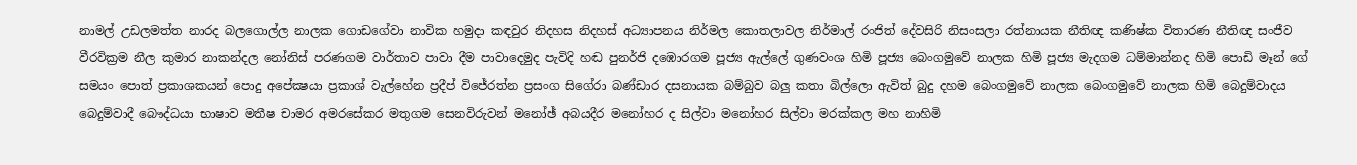නාමල් උඩලමත්ත නාරද බලගොල්ල නාලක ගොඩගේවා නාවික හමුදා කඳවුර නිදහස නිදහස් අධ්‍යාපනය නිර්මල කොතලාවල නිර්මාල් රංජිත් දේවසිරි නිසංසලා රත්නායක නීතිඥ කණිෂ්ක විතාරණ නීතිඥ සංජීව වීරවික්‍රම නීල කුමාර නාකන්දල නෝනිස් පරණගම වාර්තාව පාවා දීම පාවාදෙමුද පැවිදි හඬ පුනර්ජි දඹොරගම පූජ්‍ය ඇල්ලේ ගුණවංශ හිමි පූජ්‍ය බෙංගමුවේ නාලක හිමි පූජ්‍ය මැදගම ධම්මාන්නද හිමි පොඩි මෑන් ගේ සමයං පොත් ප්‍රකාශකයන් පොදු අපේක්‍ෂයා ප්‍රකාශ් වැල්හේන ප්‍රදීප් විජේරත්න ප්‍රසංග සිගේරා බණ්ඩාර දසනායක බම්බුව බලු කතා බිල්ලො ඇවිත් බුදු දහම බෙංගමුවේ නාලක බෙංගමුවේ නාලක හිමි බෙදුම්වාදය බෙදුම්වාදී බෞද්ධයා භාෂාව මතීෂ චාමර අමරසේකර මතුගම සෙනවිරුවන් මනෝඡ් අබයදීර මනෝහර ද සිල්වා මනෝහර සිල්වා මරක්කල මහ නාහිමි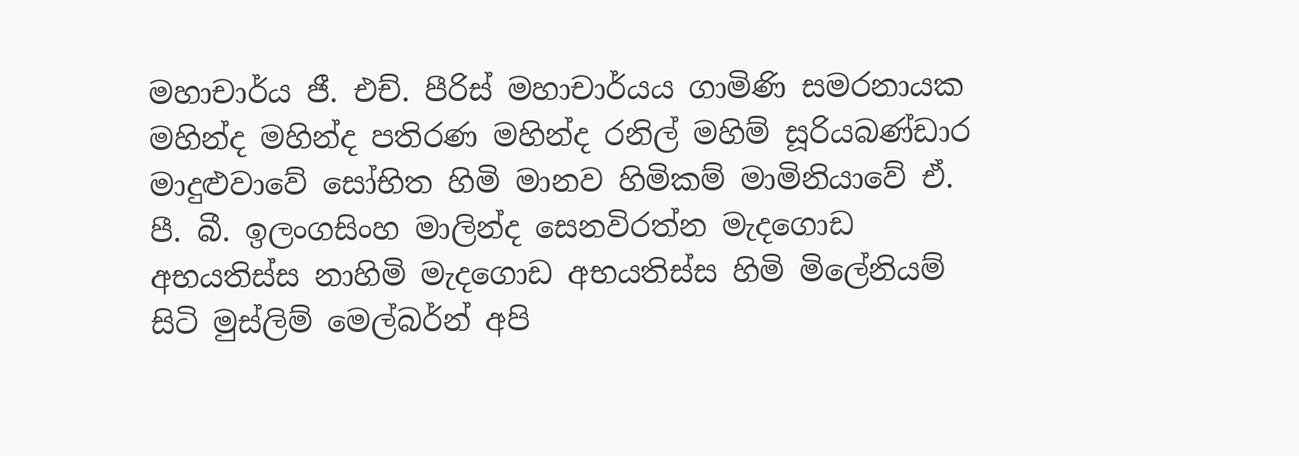මහාචාර්ය ජී. එච්. පීරිස් මහාචාර්යය ගාමිණි සමරනායක මහින්ද මහින්ද පතිරණ මහින්ද රනිල් මහිම් සූරියබණ්ඩාර මාදුළුවාවේ සෝභිත හිමි මානව හිමිකම් මාමිනියාවේ ඒ. පී. බී. ඉලංගසිංහ මාලින්ද සෙනවිරත්න මැදගොඩ අභයතිස්ස නාහිමි මැදගොඩ අභයතිස්ස හිමි මිලේනියම් සිටි මුස්‌ලිම් මෙල්බර්න් අපි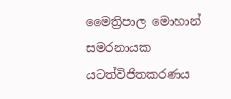මෛත්‍රිපාල මොහාන් සමරනායක යටත්විජිතකරණය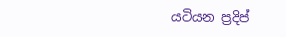යටියන ප්‍රදිප්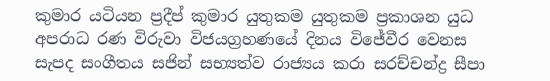කුමාර යටියන ප්‍රදීප් කුමාර යුතුකම යුතුකම ප්‍රකාශන යුධ අපරාධ රණ විරුවා විජයග්‍රහණයේ දිනය විජේවීර වෙනස සැපද සංගීතය සජින් සභ්‍යත්ව රාජ්‍යය කරා සරච්චන්ද්‍ර සීපා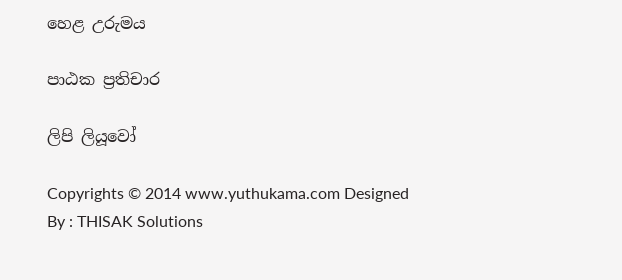හෙළ උරුමය

පාඨක ප්‍රතිචාර

ලිපි ලියූවෝ

Copyrights © 2014 www.yuthukama.com Designed By : THISAK Solutions